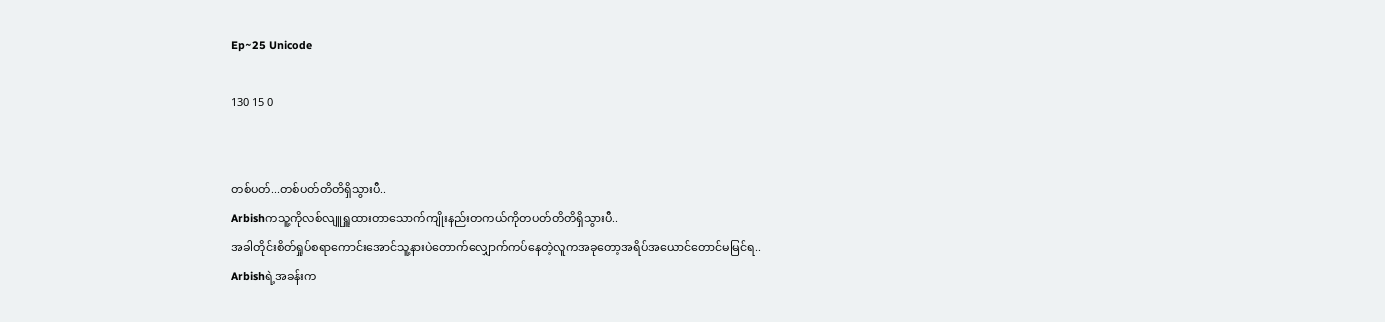Ep~25 Unicode

130 15 0


တစ်ပတ်...တစ်ပတ်တိတိရှိသွားပီ..
Arbishကသူ့ကိုလစ်လျူရှူထားတာသောက်ကျိုးနည်းတကယ်ကိုတပတ်တိတိရှိသွားပီ..
အခါတိုင်းစိတ်ရှုပ်စရာကောင်းအောင်သူ့နားပဲတောက်လျှောက်ကပ်နေတဲ့လူကအခုတော့အရိပ်အယောင်တောင်မမြင်ရ..
Arbishရဲ့အခန်းက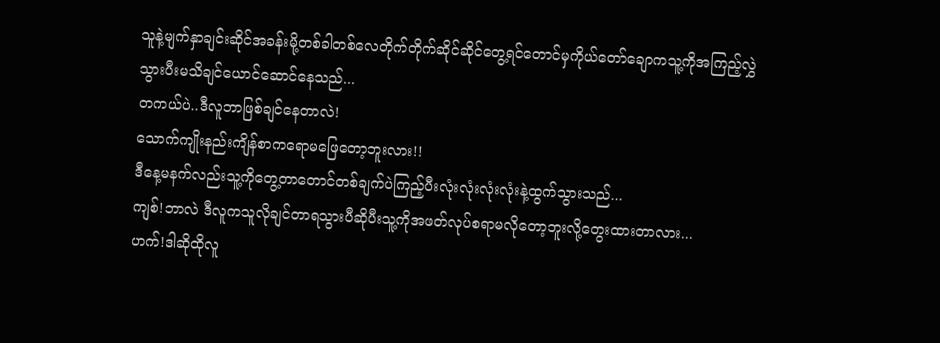သူနဲ့မျက်နှာချင်းဆိုင်အခန်းမို့တစ်ခါတစ်လေတိုက်တိုက်ဆိုင်ဆိုင်တွေ့ရင်တောင်မှကိုယ်တော်ချောကသူ့ကိုအကြည့်လွှဲသွားပီးမသိချင်ယောင်ဆောင်နေသည်...
တကယ်ပဲ..ဒီလူဘာဖြစ်ချင်နေတာလဲ!
သောက်ကျိုးနည်းကျိန်စာကရောမဖြေတော့ဘူးလား!!
ဒီနေ့မနက်လည်းသူ့ကိုတွေ့တာတောင်တစ်ချက်ပဲကြည့်ပီးလုံးလုံးလုံးလုံးနဲ့ထွက်သွားသည်...
ကျစ်!ဘာလဲ ဒီလူကသူလိုချင်တာရသွားပီဆိုပီးသူ့ကိုအဖတ်လုပ်စရာမလိုတော့ဘူးလို့တွေးထားတာလား...
ဟက်!ဒါဆိုထိုလူ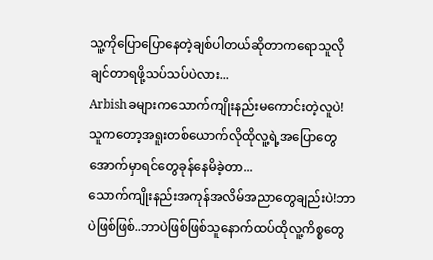သူ့ကိုပြောပြောနေတဲ့ချစ်ပါတယ်ဆိုတာကရောသူလိုချင်တာရဖို့သပ်သပ်ပဲလား...
Arbishခများကသောက်ကျိုးနည်းမကောင်းတဲ့လူပဲ!
သူကတော့အရူးတစ်ယောက်လိုထိုလူ့ရဲ့အပြောတွေအောက်မှာရင်တွေခုန်နေမိခဲ့တာ...
သောက်ကျိုးနည်းအကုန်အလိမ်အညာတွေချည်းပဲ!ဘာပဲဖြစ်ဖြစ်..ဘာပဲဖြစ်ဖြစ်သူနောက်ထပ်ထိုလူ့ကိစ္စတွေ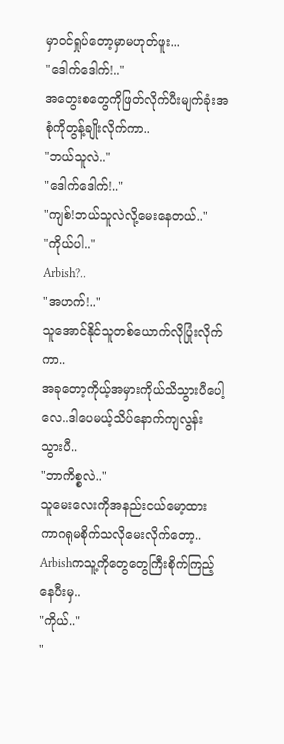မှာ၀င်ရှုပ်တော့မှာမဟုတ်ဖူး...
"ဒေါက်ဒေါက်!.."
အတွေးစတွေကိုဖြတ်လိုက်ပီးမျက်ခုံးအစုံကိုတွန့်ချိုးလိုက်ကာ..
"ဘယ်သူလဲ.."
"ဒေါက်ဒေါက်!.."
"ကျစ်!ဘယ်သူလဲလို့မေးနေတယ်.."
"ကိုယ်ပါ.."
Arbish?..
"အဟက်!.."
သူအောင်နိုင်သူတစ်ယောက်လိုပြုံးလိုက်ကာ..
အခုတော့ကိုယ့်အမှားကိုယ်သိသွားပီပေါ့လေ..ဒါပေမယ့်သိပ်နောက်ကျလွန်းသွားပီ..
"ဘာကိစ္စလဲ.."
သူမေးလေးကိုအနည်းငယ်မော့ထားကာဂရုမစိုက်သလိုမေးလိုက်တော့..
Arbishကသူ့ကိုတွေတွေကြီးစိုက်ကြည့်နေပီးမှ..
"ကိုယ်.."
"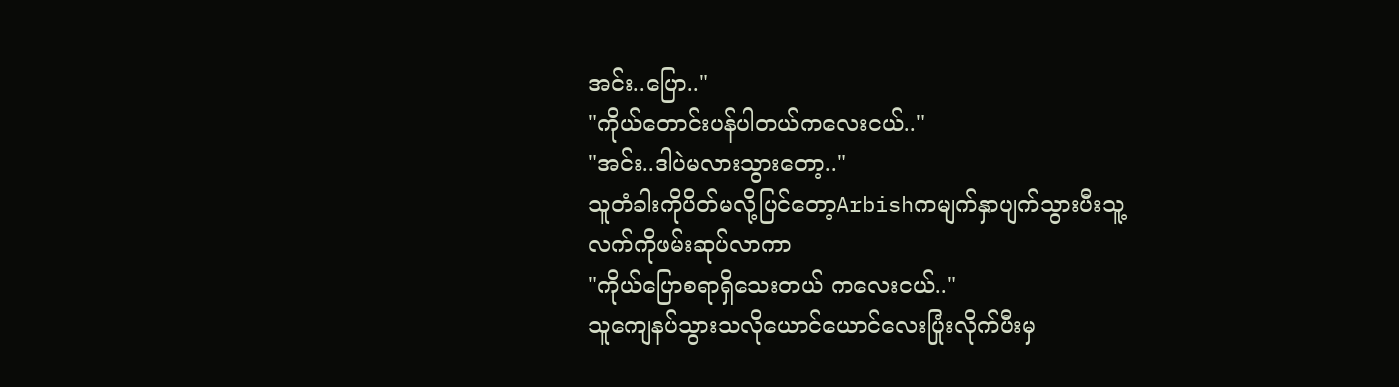အင်း..ပြော.."
"ကိုယ်တောင်းပန်ပါတယ်ကလေးငယ်.."
"အင်း..ဒါပဲမလားသွားတော့.."
သူတံခါးကိုပိတ်မလို့ပြင်တော့Arbishကမျက်နှာပျက်သွားပီးသူ့လက်ကိုဖမ်းဆုပ်လာကာ
"ကိုယ်ပြောစရာရှိသေးတယ် ကလေးငယ်.."
သူကျေနပ်သွားသလိုယောင်ယောင်လေးပြုံးလိုက်ပီးမှ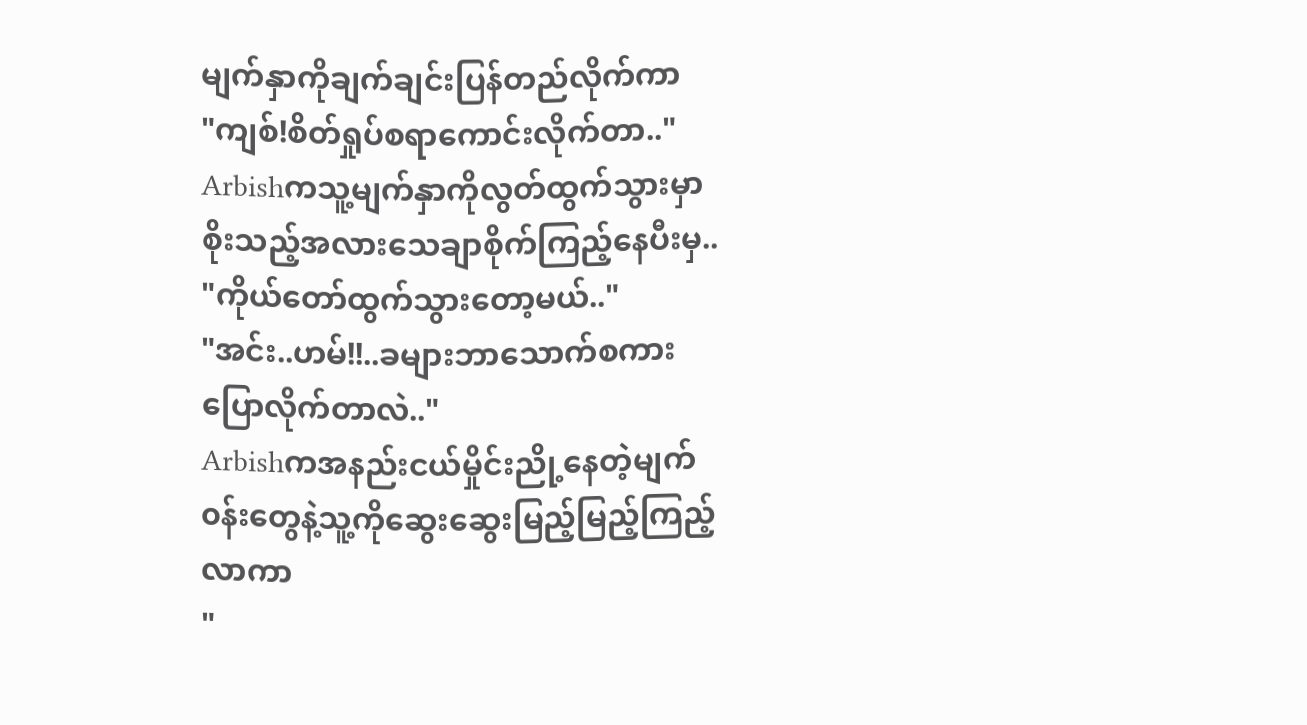မျက်နှာကိုချက်ချင်းပြန်တည်လိုက်ကာ
"ကျစ်!စိတ်ရှုပ်စရာကောင်းလိုက်တာ.."
Arbishကသူ့မျက်နှာကိုလွတ်ထွက်သွားမှာစိုးသည့်အလားသေချာစိုက်ကြည့်နေပီးမှ..
"ကိုယ်တော်ထွက်သွားတော့မယ်.."
"အင်း..ဟမ်!!..ခများဘာသောက်စကားပြောလိုက်တာလဲ.."
Arbishကအနည်းငယ်မှိုင်းညို့နေတဲ့မျက်၀န်းတွေနဲ့သူ့ကိုဆွေးဆွေးမြည့်မြည့်ကြည့်လာကာ
"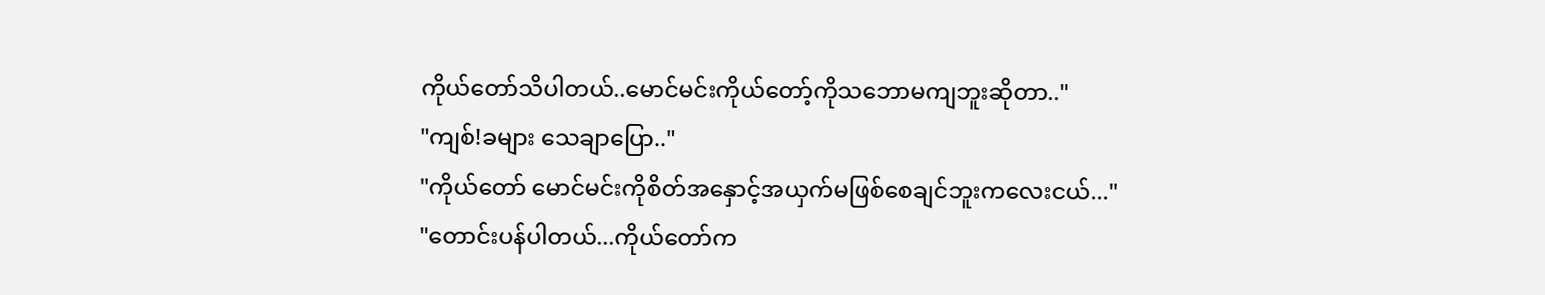ကိုယ်တော်သိပါတယ်..မောင်မင်းကိုယ်တော့်ကိုသဘောမကျဘူးဆိုတာ.."
"ကျစ်!ခများ သေချာပြော.."
"ကိုယ်တော် မောင်မင်းကိုစိတ်အနှောင့်အယှက်မဖြစ်စေချင်ဘူးကလေးငယ်..."
"တောင်းပန်ပါတယ်...ကိုယ်တော်က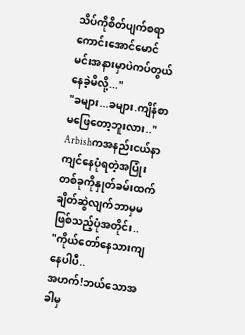သိပ်ကိုစိတ်ပျက်စရာကောင်းအောင်မောင်မင်းအနားမှာပဲကပ်တွယ်နေခဲ့မိလို့..."
"ခများ...ခများ.ကျိန်စာမဖြေတော့ဘူးလား.."
Arbishကအနည်းငယ်နာကျင်နေပုံရတဲ့အပြုံးတစ်ခုကိုနှုတ်ခမ်းထက်ချိတ်ဆွဲလျက်ဘာမှမဖြစ်သည့်ပုံအတိုင်း..
"ကိုယ်တော်နေသားကျနေပါပီ..
အဟက်!ဘယ်သောအခါမှ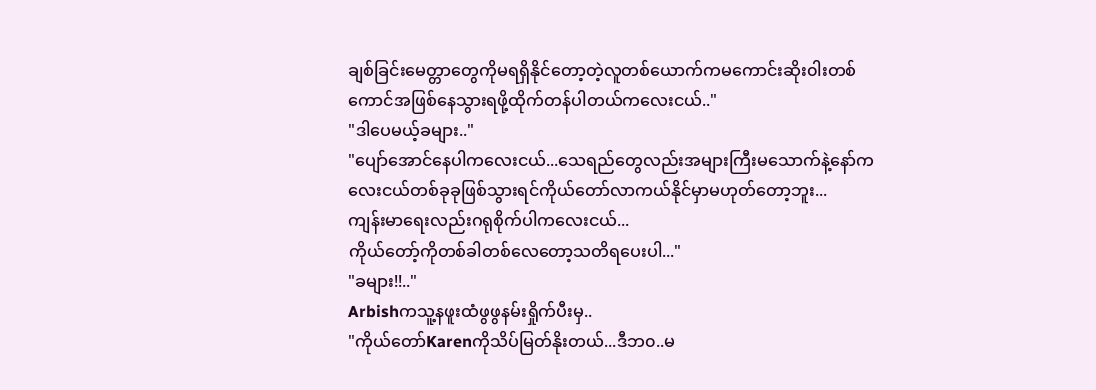ချစ်ခြင်းမေတ္တာတွေကိုမရရှိနိုင်တော့တဲ့လူတစ်ယောက်ကမကောင်းဆိုး၀ါးတစ်ကောင်အဖြစ်နေသွားရဖို့ထိုက်တန်ပါတယ်ကလေးငယ်.."
"ဒါပေမယ့်ခများ.."
"ပျော်အောင်နေပါကလေးငယ်...သေရည်တွေလည်းအများကြီးမသောက်နဲ့နော်ကလေးငယ်တစ်ခုခုဖြစ်သွားရင်ကိုယ်တော်လာကယ်နိုင်မှာမဟုတ်တော့ဘူး...
ကျန်းမာရေးလည်းဂရုစိုက်ပါကလေးငယ်...
ကိုယ်တော့်ကိုတစ်ခါတစ်လေတော့သတိရပေးပါ..."
"ခများ!!.."
Arbishကသူ့နဖူးထံဖွဖွနမ်းရှိုက်ပီးမှ..
"ကိုယ်တော်Karenကိုသိပ်မြတ်နိုးတယ်...ဒီဘ၀..မ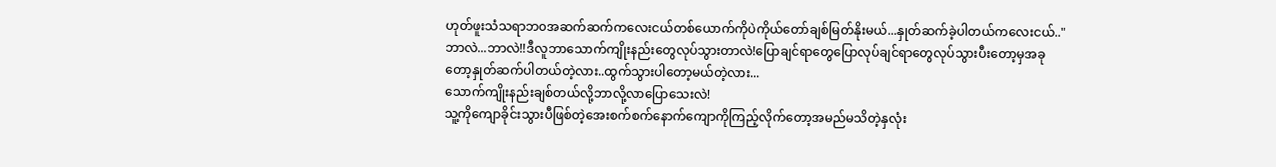ဟုတ်ဖူးသံသရာဘ၀အဆက်ဆက်ကလေးငယ်တစ်ယောက်ကိုပဲကိုယ်တော်ချစ်မြတ်နိုးမယ်...နှုတ်ဆက်ခဲ့ပါတယ်ကလေးငယ်.."
ဘာလဲ...ဘာလဲ!!ဒီလူဘာသောက်ကျိုးနည်းတွေလုပ်သွားတာလဲ!ပြောချင်ရာတွေပြောလုပ်ချင်ရာတွေလုပ်သွားပီးတော့မှအခုတော့နှုတ်ဆက်ပါတယ်တဲ့လား..ထွက်သွားပါတော့မယ်တဲ့လား...
သောက်ကျိုးနည်းချစ်တယ်လို့ဘာလို့လာပြောသေးလဲ!
သူ့ကိုကျောခိုင်းသွားပီဖြစ်တဲ့အေးစက်စက်နောက်ကျောကိုကြည့်လိုက်တော့အမည်မသိတဲ့နှလုံး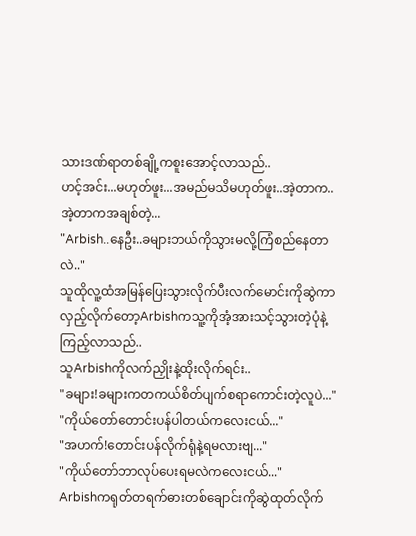သားဒဏ်ရာတစ်ချို့ကစူးအောင့်လာသည်..
ဟင့်အင်း...မဟုတ်ဖူး...အမည်မသိမဟုတ်ဖူး..အဲ့တာက..အဲ့တာကအချစ်တဲ့...
"Arbish..နေဦး..ခများဘယ်ကိုသွားမလို့ကြံစည်နေတာလဲ.."
သူထိုလူ့ထံအမြန်ပြေးသွားလိုက်ပီးလက်မောင်းကိုဆွဲကာလှည့်လိုက်တော့Arbishကသူ့ကိုအံ့အားသင့်သွားတဲ့ပုံနဲ့ကြည့်လာသည်..
သူArbishကိုလက်ညှိုးနဲ့ထိုးလိုက်ရင်း..
"ခများ!ခများကတကယ်စိတ်ပျက်စရာကောင်းတဲ့လူပဲ..."
"ကိုယ်တော်တောင်းပန်ပါတယ်ကလေးငယ်..."
"အဟက်!တောင်းပန်လိုက်ရုံနဲ့ရမလားဗျ..."
"ကိုယ်တော်ဘာလုပ်ပေးရမလဲကလေးငယ်..."
Arbishကရုတ်တရက်ဓားတစ်ချောင်းကိုဆွဲထုတ်လိုက်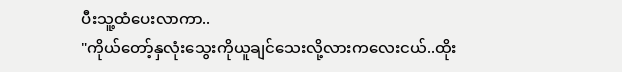ပီးသူ့ထံပေးလာကာ..
"ကိုယ်တော့်နှလုံးသွေးကိုယူချင်သေးလို့လားကလေးငယ်..ထိုး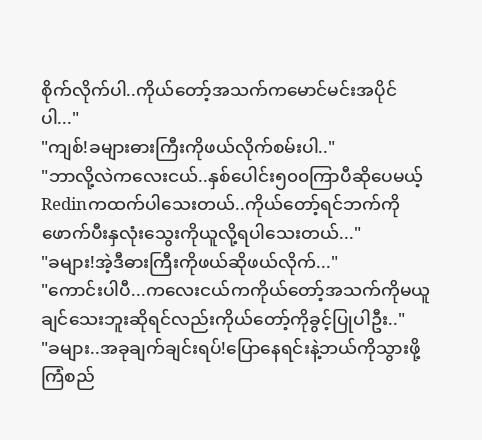စိုက်လိုက်ပါ..ကိုယ်တော့်အသက်ကမောင်မင်းအပိုင်ပါ..."
"ကျစ်!ခများဓားကြီးကိုဖယ်လိုက်စမ်းပါ.."
"ဘာလို့လဲကလေးငယ်..နှစ်ပေါင်း၅၀၀ကြာပီဆိုပေမယ့်Redinကထက်ပါသေးတယ်..ကိုယ်တော့်ရင်ဘက်ကိုဖောက်ပီးနှလုံးသွေးကိုယူလို့ရပါသေးတယ်..."
"ခများ!အဲ့ဒီဓားကြီးကိုဖယ်ဆိုဖယ်လိုက်..."
"ကောင်းပါပီ...ကလေးငယ်ကကိုယ်တော့်အသက်ကိုမယူချင်သေးဘူးဆိုရင်လည်းကိုယ်တော့်ကိုခွင့်ပြုပါဦး.."
"ခများ..အခုချက်ချင်းရပ်!ပြောနေရင်းနဲ့ဘယ်ကိုသွားဖို့ကြံစည်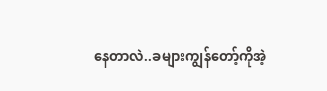နေတာလဲ..ခများကျွန်တော့်ကိုအဲ့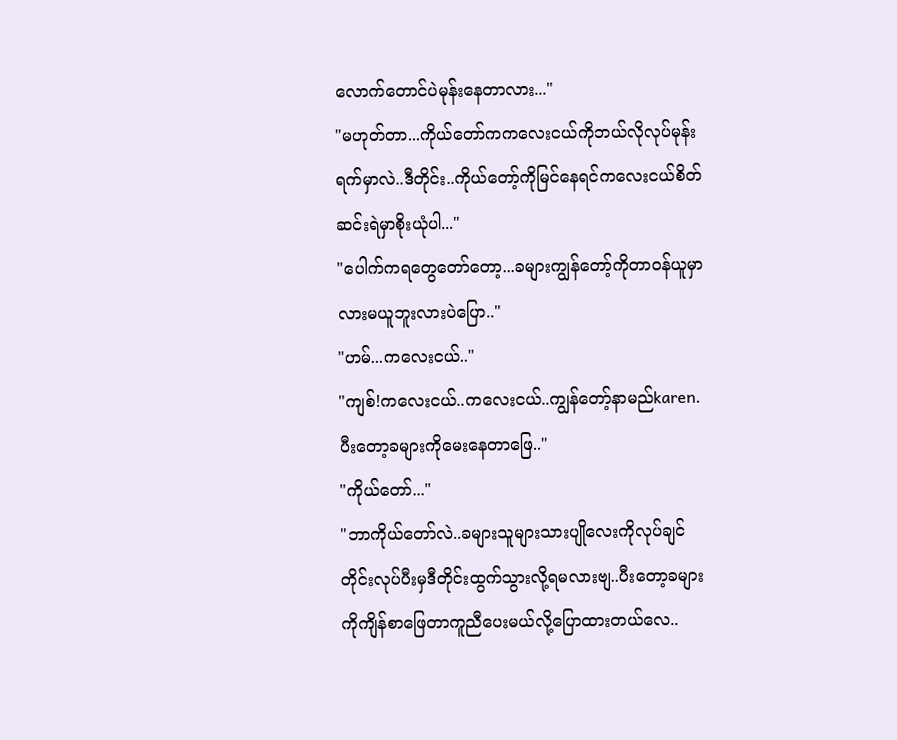လောက်တောင်ပဲမုန်းနေတာလား..."
"မဟုတ်တာ...ကိုယ်တော်ကကလေးငယ်ကိုဘယ်လိုလုပ်မုန်းရက်မှာလဲ..ဒီတိုင်း..ကိုယ်တော့်ကိုမြင်နေရင်ကလေးငယ်စိတ်ဆင်းရဲမှာစိုးယုံပါ..."
"ပေါက်ကရတွေတော်တော့...ခများကျွန်တော့်ကိုတာ၀န်ယူမှာလားမယူဘူးလားပဲပြော.."
"ဟမ်...ကလေးငယ်.."
"ကျစ်!ကလေးငယ်..ကလေးငယ်..ကျွန်တော့်နာမည်karen.ပီးတော့ခများကိုမေးနေတာဖြေ.."
"ကိုယ်တော်..."
"ဘာကိုယ်တော်လဲ..ခများသူများသားပျိုလေးကိုလုပ်ချင်တိုင်းလုပ်ပီးမှဒီတိုင်းထွက်သွားလို့ရမလားဗျ..ပီးတော့ခများကိုကျိန်စာဖြေတာကူညီပေးမယ်လို့ပြောထားတယ်လေ..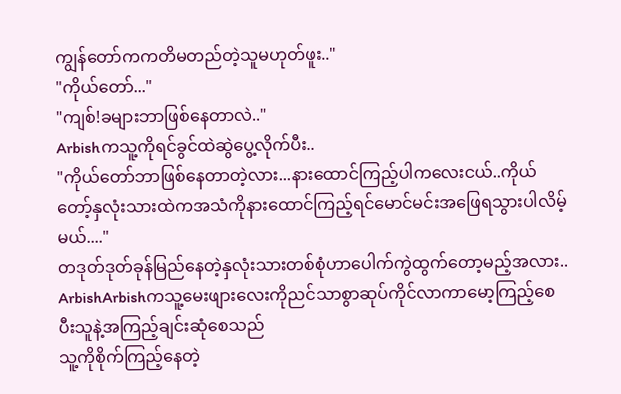ကျွန်တော်ကကတိမတည်တဲ့သူမဟုတ်ဖူး.."
"ကိုယ်တော်..."
"ကျစ်!ခများဘာဖြစ်နေတာလဲ.."
Arbishကသူ့ကိုရင်ခွင်ထဲဆွဲပွေ့လိုက်ပီး..
"ကိုယ်တော်ဘာဖြစ်နေတာတဲ့လား...နားထောင်ကြည့်ပါကလေးငယ်..ကိုယ်တော့်နှလုံးသားထဲကအသံကိုနားထောင်ကြည့်ရင်မောင်မင်းအဖြေရသွားပါလိမ့်မယ်...."
တဒုတ်ဒုတ်ခုန်မြည်နေတဲ့နှလုံးသားတစ်စုံဟာပေါက်ကွဲထွက်တော့မည့်အလား..
ArbishArbishကသူ့မေးဖျားလေးကိုညင်သာစွာဆုပ်ကိုင်လာကာမော့ကြည့်စေပီးသူနဲ့အကြည့်ချင်းဆုံစေသည်
သူ့ကိုစိုက်ကြည့်နေတဲ့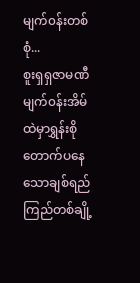မျက်၀န်းတစ်စုံ...
စူးရှရှဇာမဏီမျက်၀န်းအိမ်ထဲမှာရွှန်းစိုတောက်ပနေသောချစ်ရည်ကြည်တစ်ချို့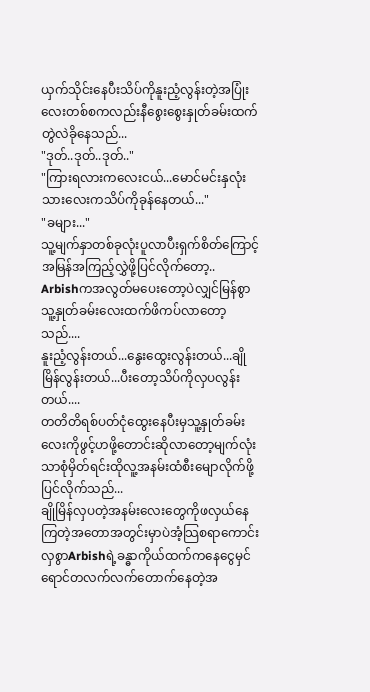ယှက်သိုင်းနေပီးသိပ်ကိုနူးညံ့လွန်းတဲ့အပြုံးလေးတစ်စကလည်းနီစွေးစွေးနှုတ်ခမ်းထက်တွဲလဲခိုနေသည်...
"ဒုတ်..ဒုတ်..ဒုတ်.."
"ကြားရလားကလေးငယ်...မောင်မင်းနှလုံးသားလေးကသိပ်ကိုခုန်နေတယ်..."
"ခများ..."
သူ့မျက်နှာတစ်ခုလုံးပူလာပီးရှက်စိတ်ကြောင့်အမြန်အကြည့်လွှဲဖို့ပြင်လိုက်တော့..
Arbishကအလွတ်မပေးတော့ပဲလျှင်မြန်စွာသူ့နှုတ်ခမ်းလေးထက်ဖိကပ်လာတော့သည်....
နူးညံ့လွန်းတယ်...နွေးထွေးလွန်းတယ်...ချိုမြိန်လွန်းတယ်...ပီးတော့သိပ်ကိုလှပလွန်းတယ်....
တတိတိရစ်ပတ်ငုံထွေးနေပီးမှသူ့နှုတ်ခမ်းလေးကိုဖွင့်ဟဖို့တောင်းဆိုလာတော့မျက်လုံးသာစုံမှိတ်ရင်းထိုလူ့အနမ်းထံစီးမျောလိုက်ဖို့ပြင်လိုက်သည်...
ချိုမြိန်လှပတဲ့အနမ်းလေးတွေကိုဖလှယ်နေကြတဲ့အတောအတွင်းမှာပဲအံ့သြစရာကောင်းလှစွာArbishရဲ့ခန္ဓာကိုယ်ထက်ကနေငွေမှင်ရောင်တလက်လက်တောက်နေတဲ့အ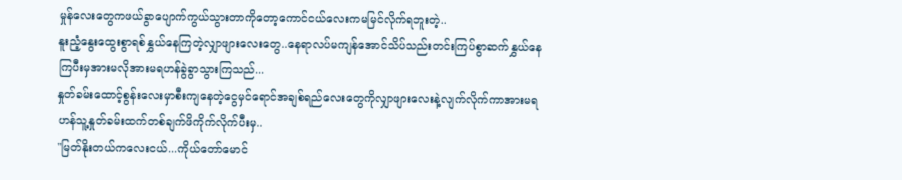မှုန်လေးတွေကဖယ်ခွာပျောက်ကွယ်သွားတာကိုတော့ကောင်ငယ်လေးကမမြင်လိုက်ရဘူးတဲ့..
နူးညံ့နွေးထွေးစွာရစ်နွှယ်နေကြတဲ့လျှာဖျားလေးတွေ..နေရာလပ်မကျန်အောင်သိပ်သည်းတင်းကြပ်စွာဆက်နွှယ်နေကြပီးမှအားမလိုအားမရဟန်ခွဲခွာသွားကြသည်...
နှုတ်ခမ်းထောင့်စွန်းလေးမှာစီးကျနေတဲ့ငွေမှင်ရောင်အချစ်ရည်လေးတွေကိုလျှာဖျားလေးနဲ့လျက်လိုက်ကာအားမရဟန်သူ့နှုတ်ခမ်းထက်တစ်ချက်ဖိကိုက်လိုက်ပီးမှ..
"မြတ်နိုးတယ်ကလေးငယ်...ကိုယ်တော်မောင်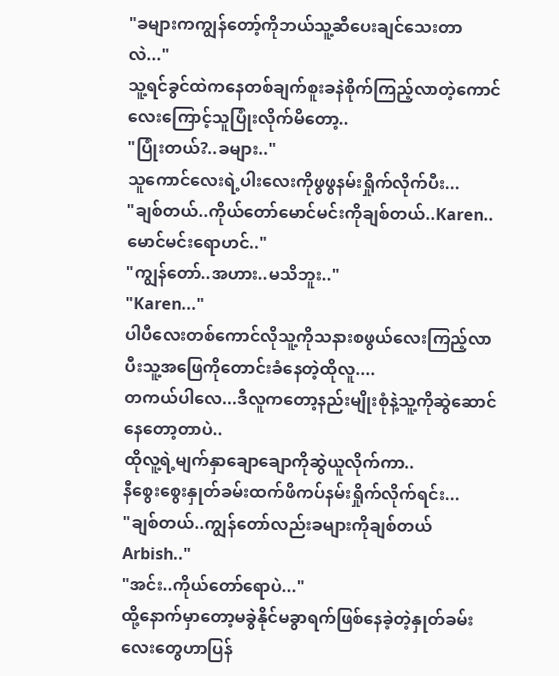"ခများကကျွန်တော့်ကိုဘယ်သူ့ဆီပေးချင်သေးတာလဲ..."
သူ့ရင်ခွင်ထဲကနေတစ်ချက်စူးခနဲစိုက်ကြည့်လာတဲ့ကောင်လေးကြောင့်သူပြုံးလိုက်မိတော့..
"ပြုံးတယ်?..ခများ.."
သူကောင်လေးရဲ့ပါးလေးကိုဖွဖွနမ်းရှိုက်လိုက်ပီး...
"ချစ်တယ်..ကိုယ်တော်မောင်မင်းကိုချစ်တယ်..Karen..မောင်မင်းရောဟင်.."
"ကျွန်တော်..အဟား..မသိဘူး.."
"Karen..."
ပါပီလေးတစ်ကောင်လိုသူ့ကိုသနားစဖွယ်လေးကြည့်လာပီးသူ့အဖြေကိုတောင်းခံနေတဲ့ထိုလူ....
တကယ်ပါလေ...ဒီလူကတော့နည်းမျိုးစုံနဲ့သူ့ကိုဆွဲဆောင်နေတော့တာပဲ..
ထိုလူ့ရဲ့မျက်နှာချောချောကိုဆွဲယူလိုက်ကာ..
နီစွေးစွေးနှုတ်ခမ်းထက်ဖိကပ်နမ်းရှိုက်လိုက်ရင်း...
"ချစ်တယ်..ကျွန်တော်လည်းခများကိုချစ်တယ်Arbish.."
"အင်း..ကိုယ်တော်ရောပဲ..."
ထို့နောက်မှာတော့မခွဲနိုင်မခွာရက်ဖြစ်နေခဲ့တဲ့နှုတ်ခမ်းလေးတွေဟာပြန်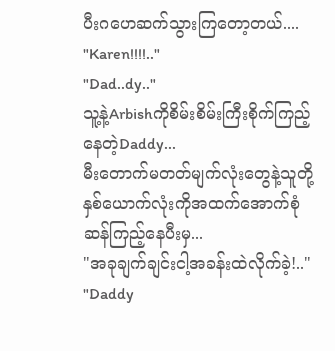ပီးဂဟေဆက်သွားကြတော့တယ်....
"Karen!!!!.."
"Dad..dy.."
သူ့နဲ့Arbishကိုစိမ်းစိမ်းကြီးစိုက်ကြည့်နေတဲ့Daddy...
မီးတောက်မတတ်မျက်လုံးတွေနဲ့သူတို့နှစ်ယောက်လုံးကိုအထက်အောက်စုံဆန်ကြည့်နေပီးမှ...
"အခုချက်ချင်းငါ့အခန်းထဲလိုက်ခဲ့!.."
"Daddy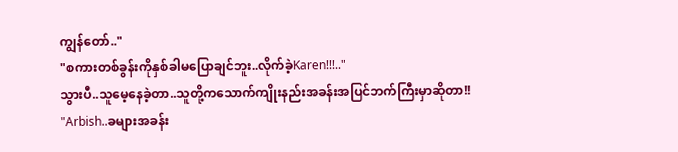ကျွန်တော်.."
"စကားတစ်ခွန်းကိုနှစ်ခါမပြောချင်ဘူး..လိုက်ခဲ့Karen!!!.."
သွားပီ..သူမေ့နေခဲ့တာ..သူတို့ကသောက်ကျိုးနည်းအခန်းအပြင်ဘက်ကြီးမှာဆိုတာ!!
"Arbish..ခများအခန်း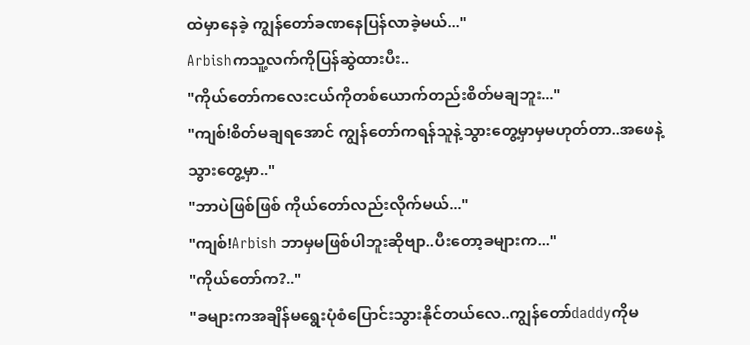ထဲမှာနေခဲ့ ကျွန်တော်ခဏနေပြန်လာခဲ့မယ်..."
Arbishကသူ့လက်ကိုပြန်ဆွဲထားပီး..
"ကိုယ်တော်ကလေးငယ်ကိုတစ်ယောက်တည်းစိတ်မချဘူး..."
"ကျစ်!စိတ်မချရအောင် ကျွန်တော်ကရန်သူနဲ့သွားတွေ့မှာမှမဟုတ်တာ..အဖေနဲ့သွားတွေ့မှာ.."
"ဘာပဲဖြစ်ဖြစ် ကိုယ်တော်လည်းလိုက်မယ်..."
"ကျစ်!Arbish ဘာမှမဖြစ်ပါဘူးဆိုဗျာ..ပီးတော့ခများက..."
"ကိုယ်တော်က?.."
"ခများကအချိန်မရွေးပုံစံပြောင်းသွားနိုင်တယ်လေ..ကျွန်တော်daddyကိုမ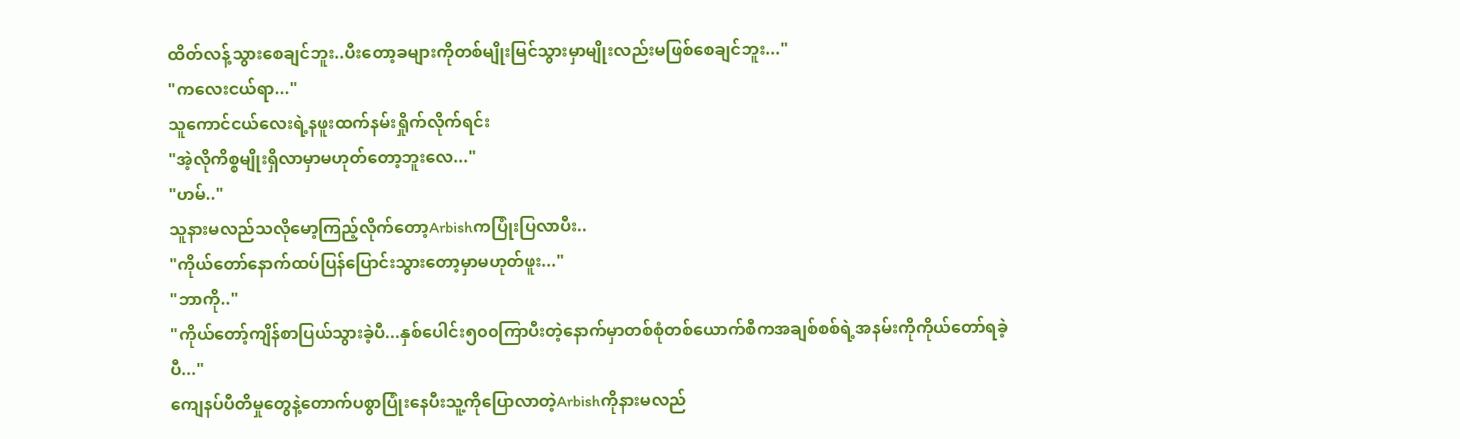ထိတ်လန့်သွားစေချင်ဘူး..ပီးတော့ခများကိုတစ်မျိုးမြင်သွားမှာမျိုးလည်းမဖြစ်စေချင်ဘူး..."
"ကလေးငယ်ရာ..."
သူကောင်ငယ်လေးရဲ့နဖူးထက်နမ်းရှိုက်လိုက်ရင်း
"အဲ့လိုကိစ္စမျိုးရှိလာမှာမဟုတ်တော့ဘူးလေ..."
"ဟမ်.."
သူနားမလည်သလိုမော့ကြည့်လိုက်တော့Arbishကပြုံးပြလာပီး..
"ကိုယ်တော်နောက်ထပ်ပြန်ပြောင်းသွားတော့မှာမဟုတ်ဖူး..."
"ဘာကို.."
"ကိုယ်တော့်ကျိန်စာပြယ်သွားခဲ့ပီ...နှစ်ပေါင်း၅၀၀ကြာပီးတဲ့နောက်မှာတစ်စုံတစ်ယောက်စီကအချစ်စစ်ရဲ့အနမ်းကိုကိုယ်တော်ရခဲ့ပီ..."
ကျေနပ်ပီတိမှုတွေနဲ့တောက်ပစွာပြုံးနေပီးသူ့ကိုပြောလာတဲ့Arbishကိုနားမလည်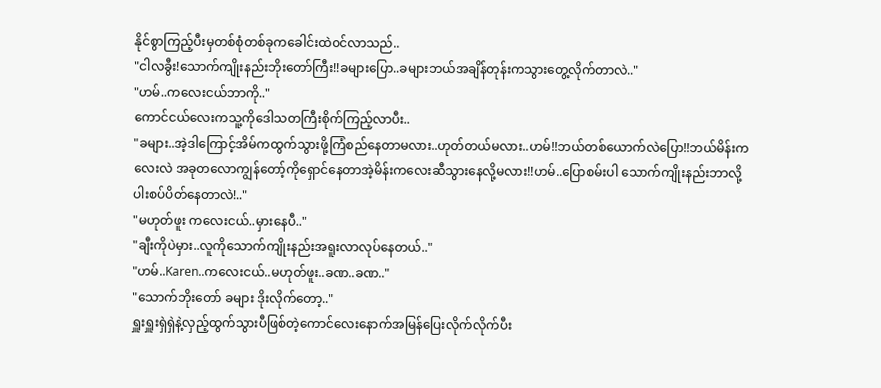နိုင်စွာကြည့်ပီးမှတစ်စုံတစ်ခုကခေါင်းထဲ၀င်လာသည်..
"ငါလခွီး!သောက်ကျိုးနည်းဘိုးတော်ကြီး!!ခများပြော..ခများဘယ်အချိန်တုန်းကသွားတွေ့လိုက်တာလဲ.."
"ဟမ်..ကလေးငယ်ဘာကို.."
ကောင်ငယ်လေးကသူ့ကိုဒေါသတကြီးစိုက်ကြည့်လာပီး..
"ခများ..အဲ့ဒါကြောင့်အိမ်ကထွက်သွားဖို့ကြံစည်နေတာမလား..ဟုတ်တယ်မလား..ဟမ်!!ဘယ်တစ်ယောက်လဲပြော!!ဘယ်မိန်းကလေးလဲ အခုတလောကျွန်တော့်ကိုရှောင်နေတာအဲ့မိန်းကလေးဆီသွားနေလို့မလား!!ဟမ်..ပြောစမ်းပါ သောက်ကျိုးနည်းဘာလို့ပါးစပ်ပိတ်နေတာလဲ!.."
"မဟုတ်ဖူး ကလေးငယ်..မှားနေပီ.."
"ချီးကိုပဲမှား..လူကိုသောက်ကျိုးနည်းအရူးလာလုပ်နေတယ်.."
"ဟမ်..Karen..ကလေးငယ်..မဟုတ်ဖူး..ခဏ..ခဏ.."
"သောက်ဘိုးတော် ခများ ဒိုးလိုက်တော့.."
ရှူးရှူးရှဲရှဲနဲ့လှည့်ထွက်သွားပီဖြစ်တဲ့ကောင်လေးနောက်အမြန်ပြေးလိုက်လိုက်ပီး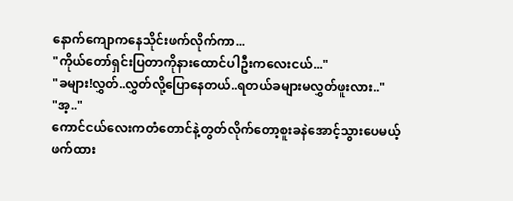နောက်ကျောကနေသိုင်းဖက်လိုက်ကာ...
"ကိုယ်တော်ရှင်းပြတာကိုနားထောင်ပါဦးကလေးငယ်..."
"ခများ!လွှတ်..လွှတ်လို့ပြောနေတယ်..ရတယ်ခများမလွှတ်ဖူးလား.."
"အ့.."
ကောင်ငယ်လေးကတံတောင်နဲ့တွတ်လိုက်တော့စူးခနဲအောင့်သွားပေမယ့်ဖက်ထား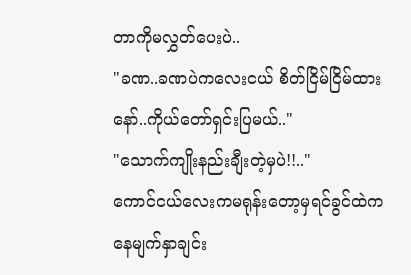တာကိုမလွှတ်ပေးပဲ..
"ခဏ..ခဏပဲကလေးငယ် စိတ်ငြိမ်ငြိမ်ထားနော်..ကိုယ်တော်ရှင်းပြမယ်.."
"သောက်ကျိုးနည်းချီးတဲ့မှပဲ!!.."
ကောင်ငယ်လေးကမရုန်းတော့မှရင်ခွင်ထဲကနေမျက်နှာချင်း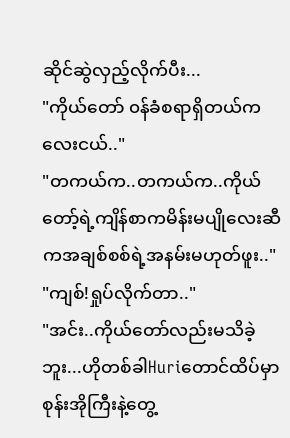ဆိုင်ဆွဲလှည့်လိုက်ပီး...
"ကိုယ်တော် ၀န်ခံစရာရှိတယ်ကလေးငယ်.."
"တကယ်က..တကယ်က..ကိုယ်တော့်ရဲ့ကျိန်စာကမိန်းမပျိုလေးဆီကအချစ်စစ်ရဲ့အနမ်းမဟုတ်ဖူး.."
"ကျစ်!ရှုပ်လိုက်တာ.."
"အင်း..ကိုယ်တော်လည်းမသိခဲ့ဘူး...ဟိုတစ်ခါHuriတောင်ထိပ်မှာစုန်းအိုကြီးနဲ့တွေ့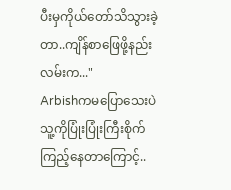ပီးမှကိုယ်တော်သိသွားခဲ့တာ..ကျိန်စာဖြေဖို့နည်းလမ်းက..."
Arbishကမပြောသေးပဲသူ့ကိုပြုံးပြုံးကြီးစိုက်ကြည့်နေတာကြောင့်..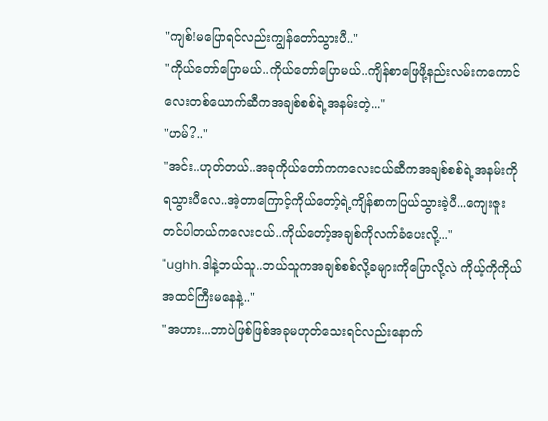"ကျစ်!မပြောရင်လည်းကျွန်တော်သွားပီ.."
"ကိုယ်တော်ပြောမယ်..ကိုယ်တော်ပြောမယ်..ကျိန်စာဖြေဖို့နည်းလမ်းကကောင်လေးတစ်ယောက်ဆီကအချစ်စစ်ရဲ့အနမ်းတဲ့..."
"ဟမ်?.."
"အင်း..ဟုတ်တယ်..အခုကိုယ်တော်ကကလေးငယ်ဆီကအချစ်စစ်ရဲ့အနမ်းကိုရသွားပီလေ..အဲ့တာကြောင့်ကိုယ်တော့်ရဲ့ကျိန်စာကပြယ်သွားခဲ့ပီ...ကျေးဇူးတင်ပါတယ်ကလေးငယ်..ကိုယ်တော့်အချစ်ကိုလက်ခံပေးလို့..."
"ughh.ဒါနဲ့ဘယ်သူ..ဘယ်သူကအချစ်စစ်လို့ခများကိုပြောလို့လဲ ကိုယ့်ကိုကိုယ်အထင်ကြီးမနေနဲ့.."
"အဟား...ဘာပဲဖြစ်ဖြစ်အခုမဟုတ်သေးရင်လည်းနောက်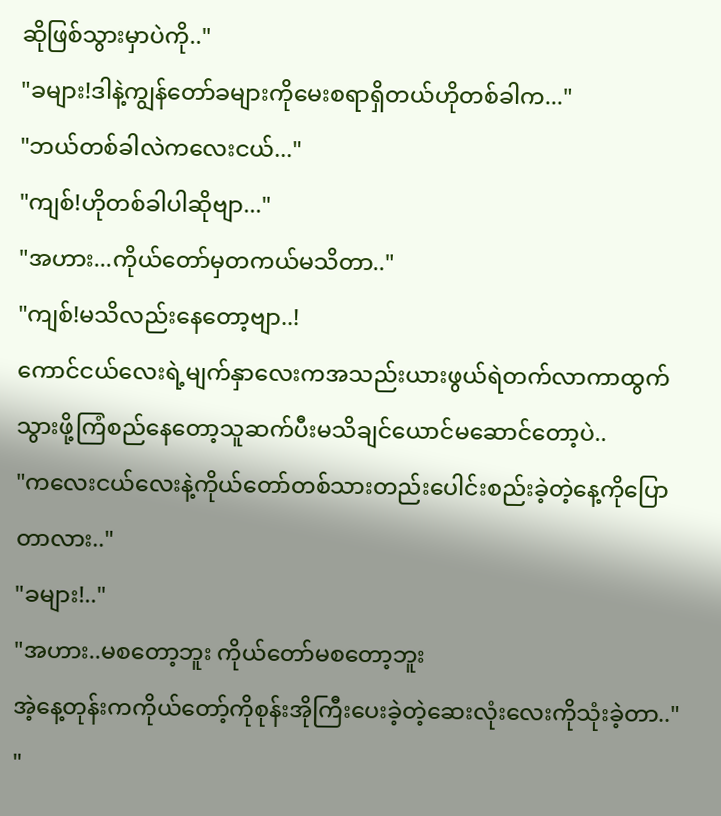ဆိုဖြစ်သွားမှာပဲကို.."
"ခများ!ဒါနဲ့ကျွန်တော်ခများကိုမေးစရာရှိတယ်ဟိုတစ်ခါက..."
"ဘယ်တစ်ခါလဲကလေးငယ်..."
"ကျစ်!ဟိုတစ်ခါပါဆိုဗျာ..."
"အဟား...ကိုယ်တော်မှတကယ်မသိတာ.."
"ကျစ်!မသိလည်းနေတော့ဗျာ..!
ကောင်ငယ်လေးရဲ့မျက်နှာလေးကအသည်းယားဖွယ်ရဲတက်လာကာထွက်သွားဖို့ကြံစည်နေတော့သူဆက်ပီးမသိချင်ယောင်မဆောင်တော့ပဲ..
"ကလေးငယ်လေးနဲ့ကိုယ်တော်တစ်သားတည်းပေါင်းစည်းခဲ့တဲ့နေ့ကိုပြောတာလား.."
"ခများ!.."
"အဟား..မစတော့ဘူး ကိုယ်တော်မစတော့ဘူး
အဲ့နေ့တုန်းကကိုယ်တော့်ကိုစုန်းအိုကြီးပေးခဲ့တဲ့ဆေးလုံးလေးကိုသုံးခဲ့တာ.."
"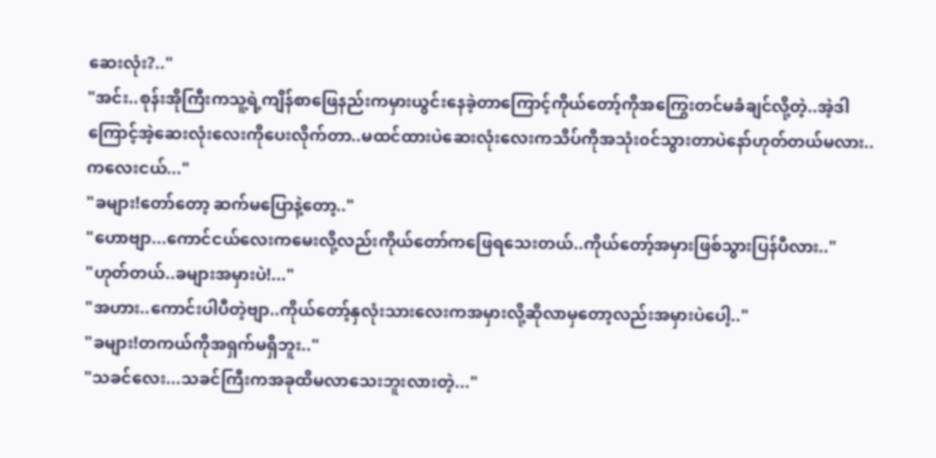ဆေးလုံး?.."
"အင်း..စုန်းအိုကြီးကသူ့ရဲ့ကျိန်စာဖြေနည်းကမှားယွင်းနေခဲ့တာကြောင့်ကိုယ်တော့်ကိုအကြွေးတင်မခံချင်လို့တဲ့..အဲ့ဒါကြောင့်အဲ့ဆေးလုံးလေးကိုပေးလိုက်တာ..မထင်ထားပဲဆေးလုံးလေးကသိပ်ကိုအသုံး၀င်သွားတာပဲနော်ဟုတ်တယ်မလား..ကလေးငယ်..."
"ခများ!တော်တော့ ဆက်မပြောနဲ့တော့.."
"ဟောဗျာ...ကောင်ငယ်လေးကမေးလို့လည်းကိုယ်တော်ကဖြေရသေးတယ်..ကိုယ်တော့်အမှားဖြစ်သွားပြန်ပီလား.."
"ဟုတ်တယ်..ခများအမှားပဲ!..."
"အဟား..ကောင်းပါပီတဲ့ဗျာ..ကိုယ်တော့်နှလုံးသားလေးကအမှားလို့ဆိုလာမှတော့လည်းအမှားပဲပေါ့.."
"ခများ!တကယ်ကိုအရှက်မရှိဘူး.."
"သခင်လေး...သခင်ကြီးကအခုထိမလာသေးဘူးလားတဲ့..."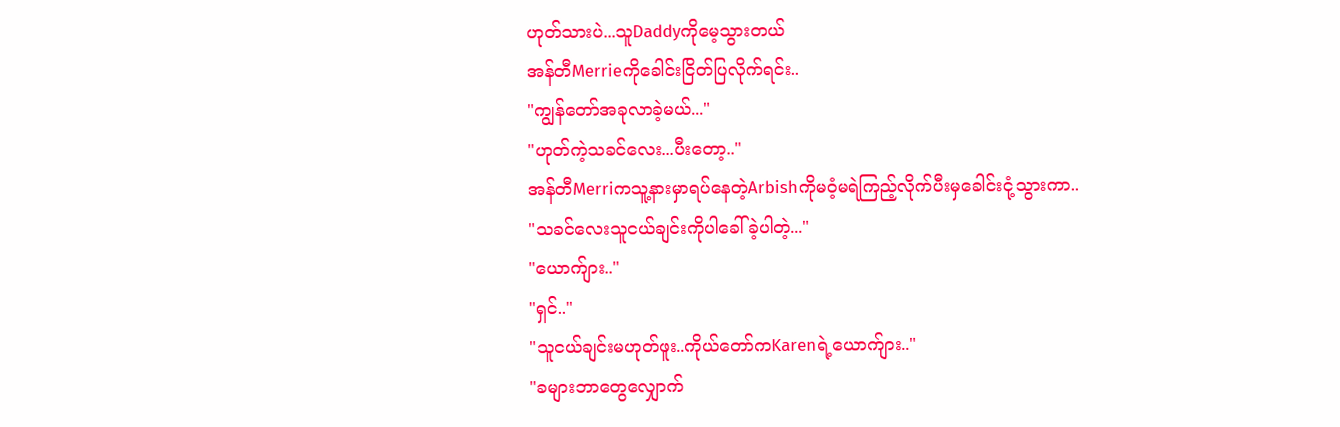ဟုတ်သားပဲ...သူDaddyကိုမေ့သွားတယ်
အန်တီMerrieကိုခေါင်းငြိတ်ပြလိုက်ရင်း..
"ကျွန်တော်အခုလာခဲ့မယ်..."
"ဟုတ်ကဲ့သခင်လေး...ပီးတော့.."
အန်တီMerriကသူ့နားမှာရပ်နေတဲ့Arbishကိုမဝံ့မရဲကြည့်လိုက်ပီးမှခေါင်းငုံ့သွားကာ..
"သခင်လေးသူငယ်ချင်းကိုပါခေါ်ခဲ့ပါတဲ့..."
"ယောက်ျား.."
"ရှင်.."
"သူငယ်ချင်းမဟုတ်ဖူး..ကိုယ်တော်ကKarenရဲ့ယောက်ျား.."
"ခများဘာတွေလျှောက်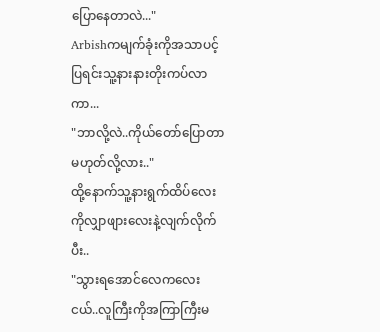ပြောနေတာလဲ..."
Arbishကမျက်ခုံးကိုအသာပင့်ပြရင်းသူ့နားနားတိုးကပ်လာကာ...
"ဘာလို့လဲ..ကိုယ်တော်ပြောတာမဟုတ်လို့လား.."
ထို့နောက်သူ့နားရွက်ထိပ်လေးကိုလျှာဖျားလေးနဲ့လျက်လိုက်ပီး..
"သွားရအောင်လေကလေးငယ်..လူကြီးကိုအကြာကြီးမ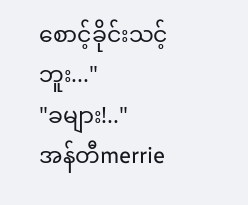စောင့်ခိုင်းသင့်ဘူး..."
"ခများ!.."
အန်တီmerrie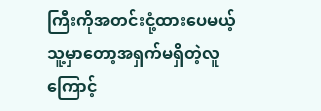ကြီးကိုအတင်းငုံ့ထားပေမယ့်သူ့မှာတော့အရှက်မရှိတဲ့လူကြောင့်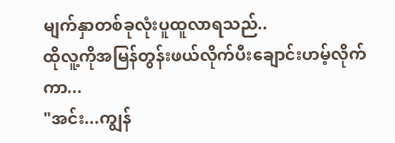မျက်နှာတစ်ခုလုံးပူထူလာရသည်..
ထိုလူ့ကိုအမြန်တွန်းဖယ်လိုက်ပီးချောင်းဟမ့်လိုက်ကာ...
"အင်း...ကျွန်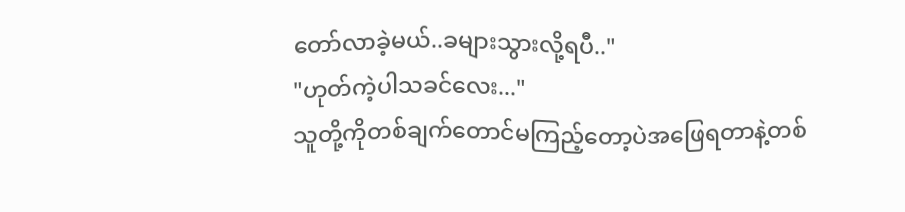တော်လာခဲ့မယ်..ခများသွားလို့ရပီ.."
"ဟုတ်ကဲ့ပါသခင်လေး..."
သူတို့ကိုတစ်ချက်တောင်မကြည့်တော့ပဲအဖြေရတာနဲ့တစ်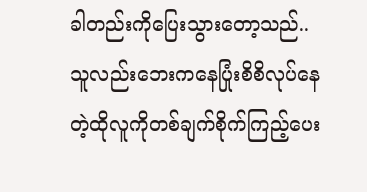ခါတည်းကိုပြေးသွားတော့သည်..
သူလည်းဘေးကနေပြုံးစိစိလုပ်နေတဲ့ထိုလူကိုတစ်ချက်စိုက်ကြည့်ပေး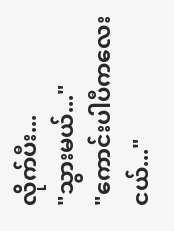လိုက်ပီး...
"သွားမယ်..."
"ကောင်းပါပီကလေးငယ်..."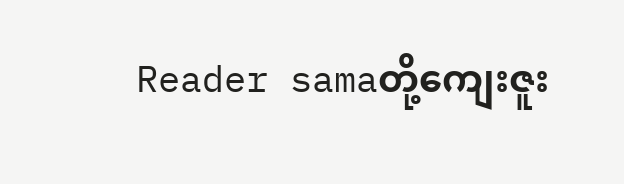Reader samaတို့ကျေးဇူး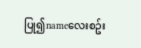ပြု၍nameလေးစဥ်း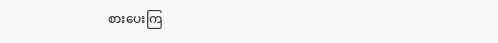စားပေးကြ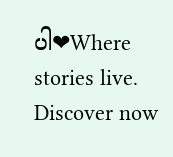ပါ❤Where stories live. Discover now